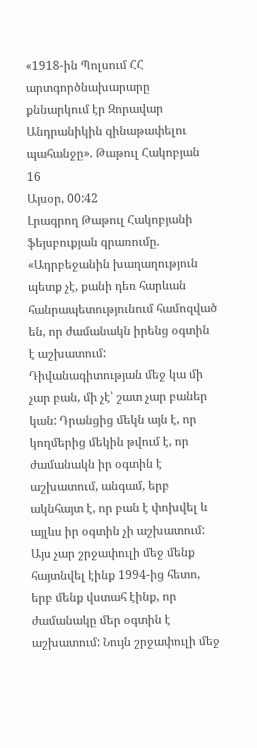«1918-ին Պոլսում ՀՀ արտգործնախարարը քննարկում էր Զորավար Անդրանիկին զինաթափելու պահանջը». Թաթուլ Հակոբյան
16
Այսօր, 00:42
Լրագրող Թաթուլ Հակոբյանի ֆեյսբուքյան գրառումը. «Ադրբեջանին խաղաղություն պետք չէ, քանի դեռ հարևան հանրապետությունում համոզված են, որ ժամանակն իրենց օգտին է աշխատում: Դիվանագիտության մեջ կա մի չար բան, մի չէ՝ շատ չար բաներ կան: Դրանցից մեկն այն է, որ կողմերից մեկին թվում է, որ ժամանակն իր օգտին է աշխատում, անգամ, երբ ակնհայտ է, որ բան է փոխվել և այլևս իր օգտին չի աշխատում: Այս չար շրջափուլի մեջ մենք հայտնվել էինք 1994-ից հետո, երբ մենք վստահ էինք, որ ժամանակը մեր օգտին է աշխատում: Նույն շրջափուլի մեջ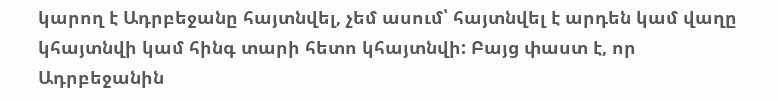կարող է Ադրբեջանը հայտնվել, չեմ ասում՝ հայտնվել է արդեն կամ վաղը կհայտնվի կամ հինգ տարի հետո կհայտնվի: Բայց փաստ է, որ Ադրբեջանին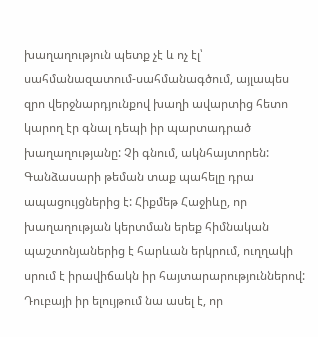խաղաղություն պետք չէ և ոչ էլ՝ սահմանազատում-սահմանագծում, այլապես զրո վերջնարդյունքով խաղի ավարտից հետո կարող էր գնալ դեպի իր պարտադրած խաղաղությանը: Չի գնում, ակնհայտորեն: Գանձասարի թեման տաք պահելը դրա ապացույցներից է: Հիքմեթ Հաջիևը, որ խաղաղության կերտման երեք հիմնական պաշտոնյաներից է հարևան երկրում, ուղղակի սրում է իրավիճակն իր հայտարարություններով: Դուբայի իր ելույթում նա ասել է, որ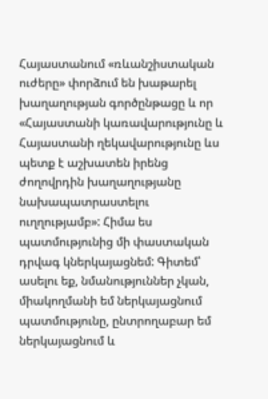Հայաստանում «ռևանշիստական ուժերը» փորձում են խաթարել խաղաղության գործընթացը և որ «Հայաստանի կառավարությունը և Հայաստանի ղեկավարությունը ևս պետք է աշխատեն իրենց ժողովրդին խաղաղությանը նախապատրաստելու ուղղությամբ»: Հիմա ես պատմությունից մի փաստական դրվագ կներկայացնեմ: Գիտեմ՝ ասելու եք, նմանություններ չկան, միակողմանի եմ ներկայացնում պատմությունը, ընտրողաբար եմ ներկայացնում և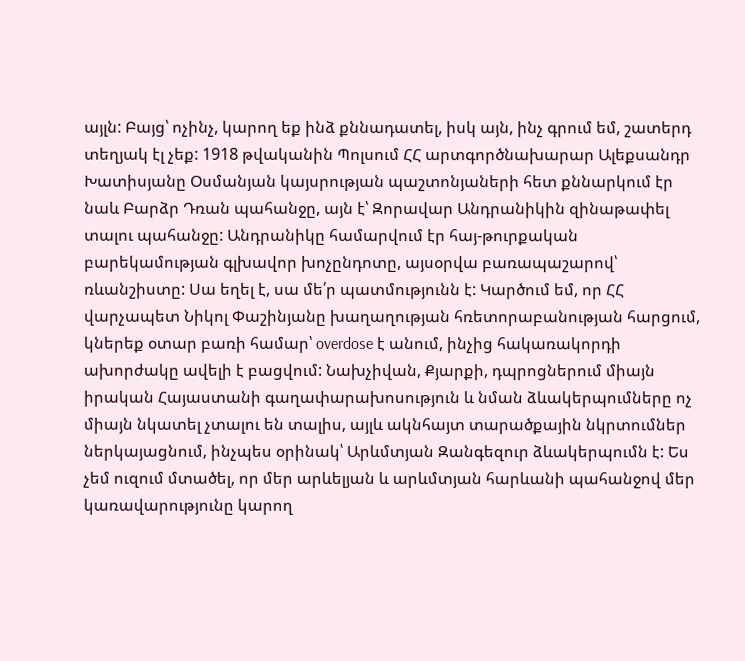այլն: Բայց՝ ոչինչ, կարող եք ինձ քննադատել, իսկ այն, ինչ գրում եմ, շատերդ տեղյակ էլ չեք: 1918 թվականին Պոլսում ՀՀ արտգործնախարար Ալեքսանդր Խատիսյանը Օսմանյան կայսրության պաշտոնյաների հետ քննարկում էր նաև Բարձր Դռան պահանջը, այն է՝ Զորավար Անդրանիկին զինաթափել տալու պահանջը: Անդրանիկը համարվում էր հայ-թուրքական բարեկամության գլխավոր խոչընդոտը, այսօրվա բառապաշարով՝ ռևանշիստը: Սա եղել է, սա մե՛ր պատմությունն է: Կարծում եմ, որ ՀՀ վարչապետ Նիկոլ Փաշինյանը խաղաղության հռետորաբանության հարցում, կներեք օտար բառի համար՝ overdose է անում, ինչից հակառակորդի ախորժակը ավելի է բացվում: Նախչիվան, Քյարքի, դպրոցներում միայն իրական Հայաստանի գաղափարախոսություն և նման ձևակերպումները ոչ միայն նկատել չտալու են տալիս, այլև ակնհայտ տարածքային նկրտումներ ներկայացնում, ինչպես օրինակ՝ Արևմտյան Զանգեզուր ձևակերպումն է: Ես չեմ ուզում մտածել, որ մեր արևելյան և արևմտյան հարևանի պահանջով մեր կառավարությունը կարող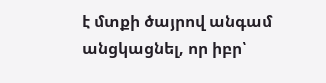է մտքի ծայրով անգամ անցկացնել, որ իբր՝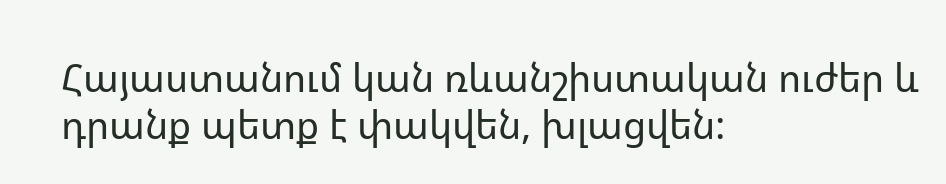Հայաստանում կան ռևանշիստական ուժեր և դրանք պետք է փակվեն, խլացվեն: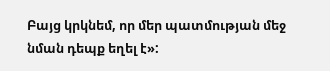Բայց կրկնեմ, որ մեր պատմության մեջ նման դեպք եղել է»: